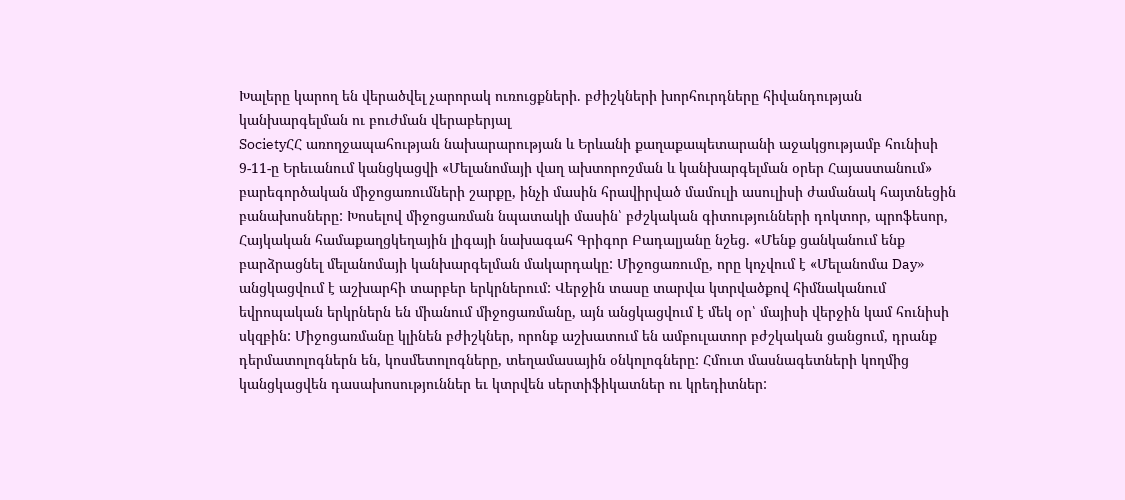Խալերը կարող են վերածվել չարորակ ուռուցքների. բժիշկների խորհուրդները հիվանդության կանխարգելման ու բուժման վերաբերյալ
SocietyՀՀ առողջապահության նախարարության և Երևանի քաղաքապետարանի աջակցությամբ հունիսի 9-11-ը Երեւանում կանցկացվի «Մելանոմայի վաղ ախտորոշման և կանխարգելման օրեր Հայաստանում» բարեգործական միջոցառումների շարքը, ինչի մասին հրավիրված մամուլի ասուլիսի ժամանակ հայտնեցին բանախոսները: Խոսելով միջոցառման նպատակի մասին՝ բժշկական գիտությունների դոկտոր, պրոֆեսոր, Հայկական համաքաղցկեղային լիգայի նախագահ Գրիգոր Բադալյանը նշեց. «Մենք ցանկանում ենք բարձրացնել մելանոմայի կանխարգելման մակարդակը: Միջոցառումը, որը կոչվում է «Մելանոմա Day» անցկացվում է աշխարհի տարբեր երկրներում: Վերջին տասը տարվա կտրվածքով հիմնականում եվրոպական երկրներն են միանում միջոցառմանը, այն անցկացվում է մեկ օր՝ մայիսի վերջին կամ հունիսի սկզբին: Միջոցառմանը կլինեն բժիշկներ, որոնք աշխատում են ամբուլատոր բժշկական ցանցում, դրանք դերմատոլոգներն են, կոսմետոլոգները, տեղամասային օնկոլոգները: Հմուտ մասնագետների կողմից կանցկացվեն դասախոսություններ եւ կտրվեն սերտիֆիկատներ ու կրեդիտներ: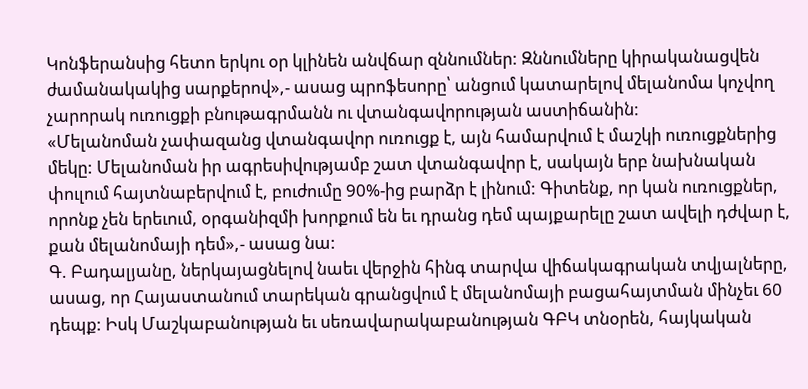Կոնֆերանսից հետո երկու օր կլինեն անվճար զննումներ: Զննումները կիրականացվեն ժամանակակից սարքերով»,- ասաց պրոֆեսորը՝ անցում կատարելով մելանոմա կոչվող չարորակ ուռուցքի բնութագրմանն ու վտանգավորության աստիճանին:
«Մելանոման չափազանց վտանգավոր ուռուցք է, այն համարվում է մաշկի ուռուցքներից մեկը: Մելանոման իր ագրեսիվությամբ շատ վտանգավոր է, սակայն երբ նախնական փուլում հայտնաբերվում է, բուժումը 90%-ից բարձր է լինում: Գիտենք, որ կան ուռուցքներ, որոնք չեն երեւում, օրգանիզմի խորքում են եւ դրանց դեմ պայքարելը շատ ավելի դժվար է, քան մելանոմայի դեմ»,- ասաց նա:
Գ. Բադալյանը, ներկայացնելով նաեւ վերջին հինգ տարվա վիճակագրական տվյալները, ասաց, որ Հայաստանում տարեկան գրանցվում է մելանոմայի բացահայտման մինչեւ 60 դեպք: Իսկ Մաշկաբանության եւ սեռավարակաբանության ԳԲԿ տնօրեն, հայկական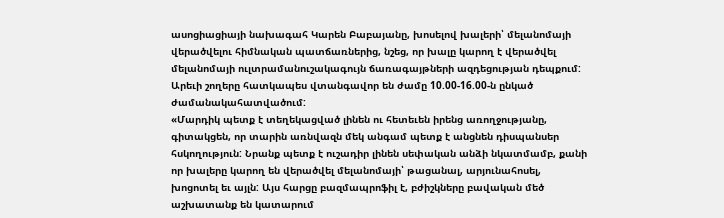ասոցիացիայի նախագահ Կարեն Բաբայանը, խոսելով խալերի՝ մելանոմայի վերածվելու հիմնական պատճառներից, նշեց, որ խալը կարող է վերածվել մելանոմայի ուլտրամանուշակագույն ճառագայթների ազդեցության դեպքում: Արեւի շողերը հատկապես վտանգավոր են ժամը 10.00-16.00-ն ընկած ժամանակահատվածում:
«Մարդիկ պետք է տեղեկացված լինեն ու հետեւեն իրենց առողջությանը, գիտակցեն, որ տարին առնվազն մեկ անգամ պետք է անցնեն դիսպանսեր հսկողություն: Նրանք պետք է ուշադիր լինեն սեփական անձի նկատմամբ, քանի որ խալերը կարող են վերածվել մելանոմայի՝ թացանալ, արյունահոսել, խոցոտել եւ այլն: Այս հարցը բազմապրոֆիլ է, բժիշկները բավական մեծ աշխատանք են կատարում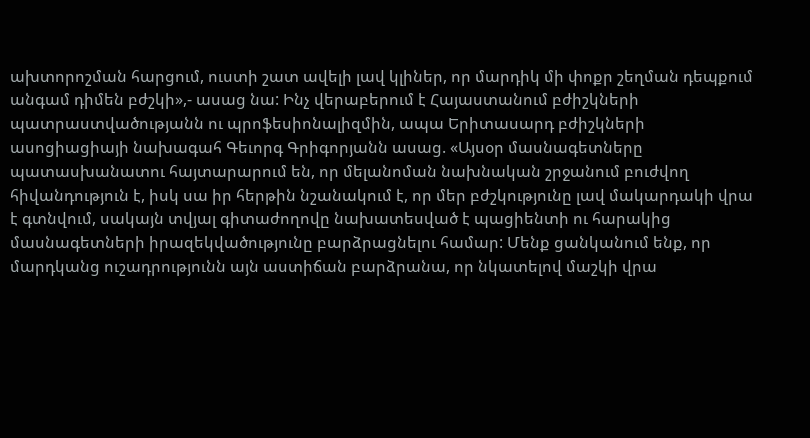ախտորոշման հարցում, ուստի շատ ավելի լավ կլիներ, որ մարդիկ մի փոքր շեղման դեպքում անգամ դիմեն բժշկի»,- ասաց նա: Ինչ վերաբերում է Հայաստանում բժիշկների պատրաստվածությանն ու պրոֆեսիոնալիզմին, ապա Երիտասարդ բժիշկների ասոցիացիայի նախագահ Գեւորգ Գրիգորյանն ասաց. «Այսօր մասնագետները պատասխանատու հայտարարում են, որ մելանոման նախնական շրջանում բուժվող հիվանդություն է, իսկ սա իր հերթին նշանակում է, որ մեր բժշկությունը լավ մակարդակի վրա է գտնվում, սակայն տվյալ գիտաժողովը նախատեսված է պացիենտի ու հարակից մասնագետների իրազեկվածությունը բարձրացնելու համար: Մենք ցանկանում ենք, որ մարդկանց ուշադրությունն այն աստիճան բարձրանա, որ նկատելով մաշկի վրա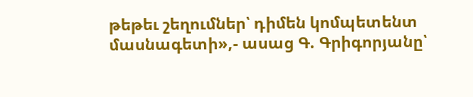թեթեւ շեղումներ՝ դիմեն կոմպետենտ մասնագետի»,- ասաց Գ. Գրիգորյանը՝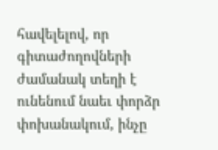հավելելով, որ գիտաժողովների ժամանակ տեղի է ունենում նաեւ փորձր փոխանակում, ինչը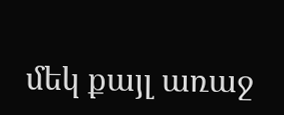մեկ քայլ առաջ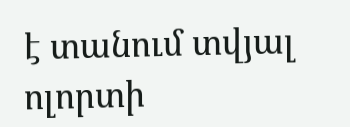է տանում տվյալ ոլորտի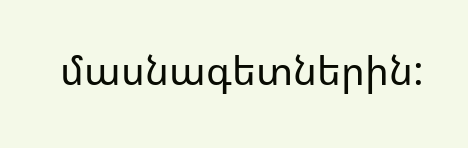մասնագետներին: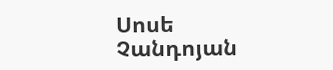Սոսե Չանդոյան